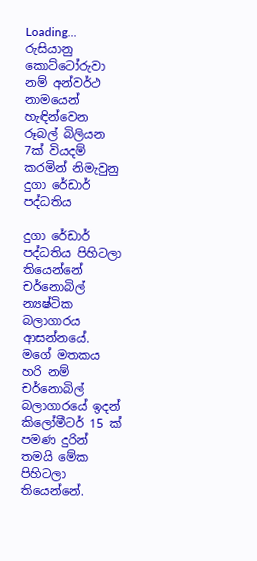Loading...
රුසියානු කොට්ටෝරුවා නම් අන්වර්ථ නාමයෙන් හැඳින්වෙන රූබල් බිලියන 7ක් වියදම් කරමින් නිමැවුනු දුගා රේඩාර් පද්ධතිය

දුගා රේඩාර් පද්ධතිය පිහිටලා තියෙන්නේ චර්නොබිල් න්‍යෂ්ටික බලාගාරය ආසන්නයේ. මගේ මතකය හරි නම් චර්නොබිල් බලාගාරයේ ඉදන් කිලෝමීටර් 15 ක් පමණ දුරින් තමයි මේක පිහිටලා තියෙන්නේ.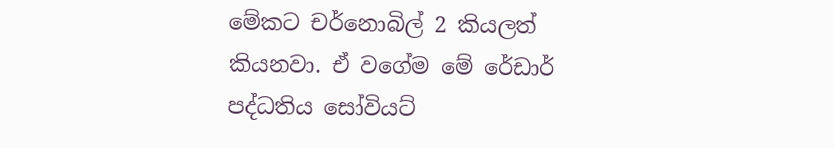මේකට චර්නොබිල් 2 කියලත් කියනවා. ඒ වගේම මේ රේඩාර් පද්ධතිය සෝවියට්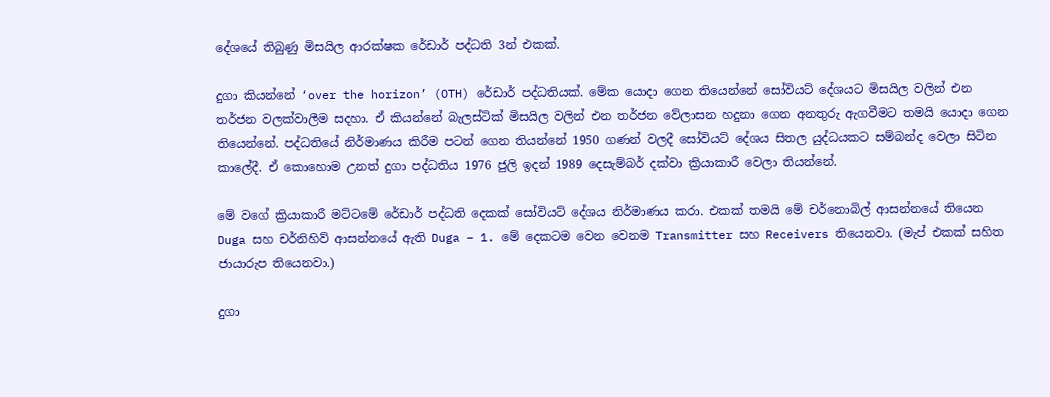දේශයේ තිබුණු මිසයිල ආරක්ෂක රේඩාර් පද්ධති 3න් එකක්.

දුගා කියන්නේ ‘over the horizon’ (OTH) රේඩාර් පද්ධතියක්. මේක යොදා ගෙන තියෙන්නේ සෝවියට් දේශයට මිසයිල වලින් එන තර්ජන වලක්වාලීම සදහා. ඒ කියන්නේ බැලස්ටික් මිසයිල වලින් එන තර්ජන වේලාසන හදුනා ගෙන අනතුරු ඇගවීමට තමයි යොදා ගෙන තියෙන්නේ. පද්ධතියේ නිර්මාණය කිරීම පටන් ගෙන තියන්නේ 1950 ගණන් වලදී සෝවියට් දේශය සිතල යුද්ධයකට සම්බන්ද වෙලා සිටින කාලේදී. ඒ කොහොම උනත් දුගා පද්ධතිය 1976 ජුලි ඉදන් 1989 දෙසැම්බර් දක්වා ක්‍රියාකාරී වෙලා තියන්නේ.

මේ වගේ ක්‍රියාකාරී මට්ටමේ රේඩාර් පද්ධති දෙකක් සෝවියට් දේශය නිර්මාණය කරා. එකක් තමයි මේ චර්නොබිල් ආසන්නයේ තියෙන Duga සහ චර්නිහිව් ආසන්නයේ ඇති Duga – 1. මේ දෙකටම වෙන වෙනම Transmitter සහ Receivers තියෙනවා. (මැප් එකක් සහිත ජායාරුප තියෙනවා.)

දුගා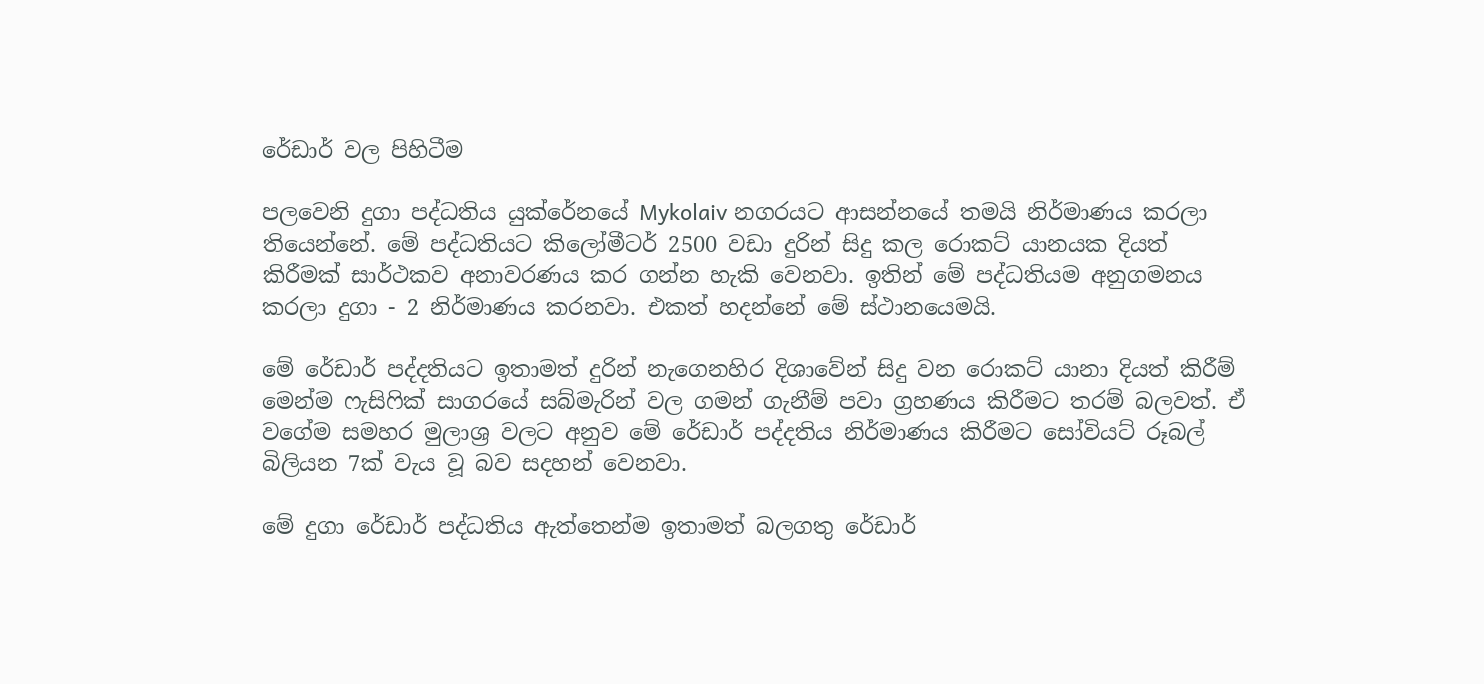රේඩාර් වල පිහිටීම

පලවෙනි දුගා පද්ධතිය යුක්රේනයේ Mykolaiv නගරයට ආසන්නයේ තමයි නිර්මාණය කරලා තියෙන්නේ. මේ පද්ධතියට කිලෝමීටර් 2500 වඩා දුරින් සිදු කල රොකට් යානයක දියත් කිරීමක් සාර්ථකව අනාවරණය කර ගන්න හැකි වෙනවා. ඉතින් මේ පද්ධතියම අනුගමනය කරලා දුගා - 2 නිර්මාණය කරනවා. එකත් හදන්නේ මේ ස්ථානයෙමයි.

මේ රේඩාර් පද්දතියට ඉතාමත් දුරින් නැගෙනහිර දිශාවේන් සිදු වන රොකට් යානා දියත් කිරීම් මෙන්ම ෆැසිෆික් සාගරයේ සබ්මැරින් වල ගමන් ගැනීම් පවා ග්‍රහණය කිරීමට තරම් බලවත්. ඒ වගේම සමහර මුලාශ්‍ර වලට අනුව මේ රේඩාර් පද්දතිය නිර්මාණය කිරීමට සෝවියට් රූබල් බිලියන 7ක් වැය වූ බව සදහන් වෙනවා.

මේ දුගා රේඩාර් පද්ධතිය ඇත්තෙන්ම ඉතාමත් බලගතු රේඩාර්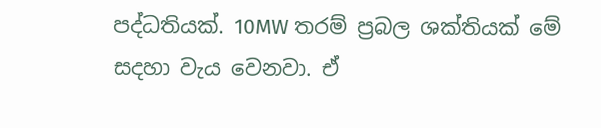පද්ධතියක්. 10MW තරම් ප්‍රබල ශක්තියක් මේ සදහා වැය වෙනවා. ඒ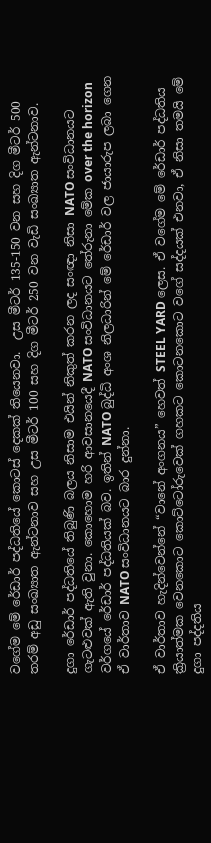වගේම මේ රේඩාර් පද්ධතියේ කොටස් දෙකක් තියෙනවා.  උස මීටර් 135-150 වන සහ දිග මීටර් 500 තරම් අඩු සංඛ්‍යාත ඇන්ටනාව සහ උස මීටර් 100 සහ දිග මීටර් 250 වන වැඩි සංඛ්‍යාත ඇන්ටනාව.

දුගා රේඩාර් පද්ධතියේ තිබුණි බලය නිසාම එයින් නිකුත් කරන ලද සංඥා නිසා NATO සංවිධානයට ගැටළුවක් ඇති වුනා. කොහොම හරි ආවසානයෙදී NATO සංවිධානයට තේරුනා මේක over the horizon වර්ගයේ රේඩාර් පද්ධතියක් බව. ඉතින් NATO බුද්ධි අංශ නිලධාරින් මේ රේඩාර් වල ජායාරුප ලබා ගෙන ඒ වාර්තාව NATO සංවිධානයට බාර දුන්නා.

ඒ වාර්තාව හැදින්වෙන්නේ “වානේ අංගනය” හෙවත් STEEL YARD ලෙස. ඒ වගේම මේ රේඩාර් පද්ධතිය ක්‍රියාත්මක වෙනකොට කොට්ටෝරුවෙක් ගහකට කොටනකොට වගේ සද්දයක් එනවා, ඒ නිසා තමයි මේ දුගා පද්දතිය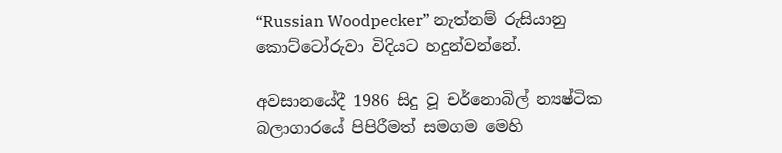“Russian Woodpecker” නැත්නම් රුසියානු කොට්ටෝරුවා විදියට හදුන්වන්නේ.

අවසානයේදී 1986 සිදු වූ චර්නොබිල් න්‍යෂ්ටික බලාගාරයේ පිපිරීමත් සමගම මෙහි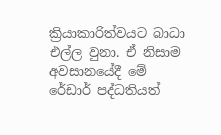ක්‍රියාකාරිත්වයට බාධා එල්ල වුනා. ඒ නිසාම අවසානයේදී මේ රේඩාර් පද්ධතියත්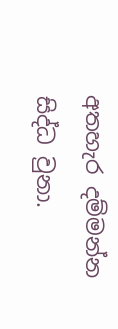අතහැර දම්මන්න සිද්ධ වුනා.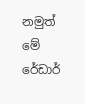නමුත් මේ රේඩාර්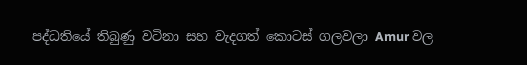පද්ධතියේ තිබුණු වටිනා සහ වැදගත් කොටස් ගලවලා Amur වල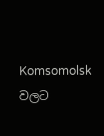Komsomolsk වලට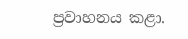ප්‍රවාහනය කළා.